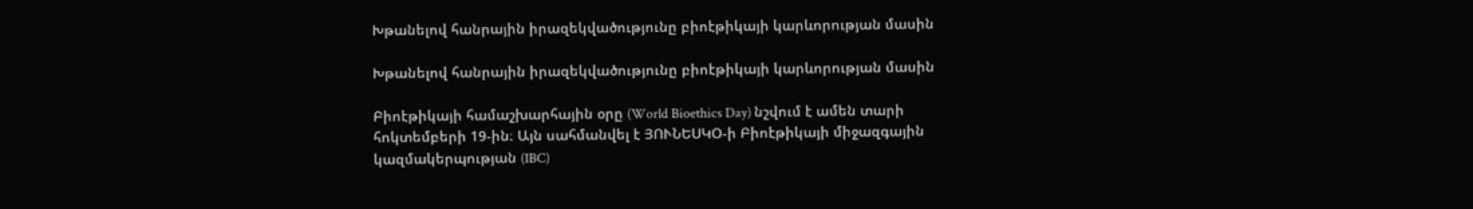Խթանելով հանրային իրազեկվածությունը բիոէթիկայի կարևորության մասին

Խթանելով հանրային իրազեկվածությունը բիոէթիկայի կարևորության մասին

Բիոէթիկայի համաշխարհային օրը (World Bioethics Day) նշվում է ամեն տարի հոկտեմբերի 19-ին։ Այն սահմանվել է ՅՈՒՆԵՍԿՕ-ի Բիոէթիկայի միջազգային կազմակերպության (IBC)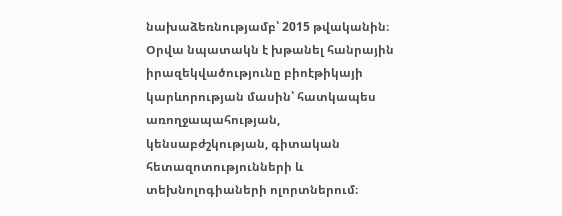նախաձեռնությամբ՝ 2015 թվականին։ Օրվա նպատակն է խթանել հանրային իրազեկվածությունը բիոէթիկայի կարևորության մասին՝ հատկապես առողջապահության, կենսաբժշկության, գիտական հետազոտությունների և տեխնոլոգիաների ոլորտներում։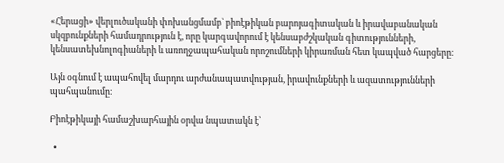«Հերացի» վերլուծականի փոխանցմամբ` բիոէթիկան բարոյագիտական և իրավաբանական սկզբունքների համադրություն է, որը կարգավորում է կենսաբժշկական գիտությունների, կենսատեխնոլոգիաների և առողջապահական որոշումների կիրառման հետ կապված հարցերը։

Այն օգնում է ապահովել մարդու արժանապատվության, իրավունքների և ազատությունների պահպանումը։

Բիոէթիկայի համաշխարհային օրվա նպատակն է՝

  •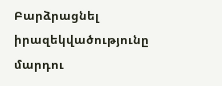Բարձրացնել իրազեկվածությունը մարդու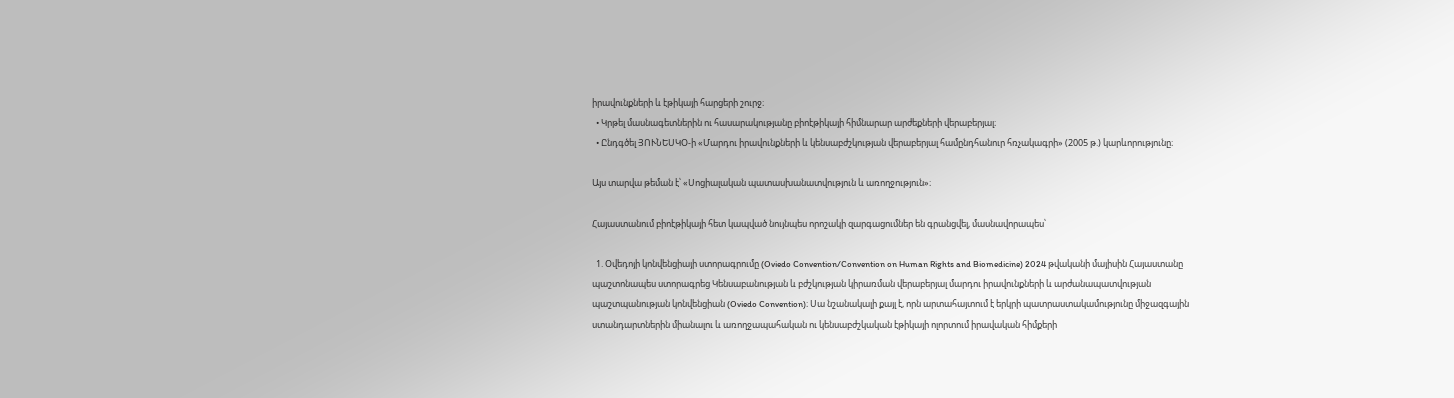իրավունքների և էթիկայի հարցերի շուրջ։
  • Կրթել մասնագետներին ու հասարակությանը բիոէթիկայի հիմնարար արժեքների վերաբերյալ։
  • Ընդգծել ՅՈՒՆԵՍԿՕ-ի «Մարդու իրավունքների և կենսաբժշկության վերաբերյալ համընդհանուր հռչակագրի» (2005 թ.) կարևորությունը։

Այս տարվա թեման է՝ «Սոցիալական պատասխանատվություն և առողջություն»։

Հայաստանում բիոէթիկայի հետ կապված նույնպես որոշակի զարգացումներ են գրանցվել, մասնավորապես՝

  1. Օվեդոյի կոնվենցիայի ստորագրումը (Oviedo Convention/Convention on Human Rights and Biomedicine) 2024 թվականի մայիսին Հայաստանը պաշտոնապես ստորագրեց Կենսաբանության և բժշկության կիրառման վերաբերյալ մարդու իրավունքների և արժանապատվության պաշտպանության կոնվենցիան (Oviedo Convention)։ Սա նշանակալի քայլ է, որն արտահայտում է երկրի պատրաստակամությունը միջազգային ստանդարտներին միանալու և առողջապահական ու կենսաբժշկական էթիկայի ոլորտում իրավական հիմքերի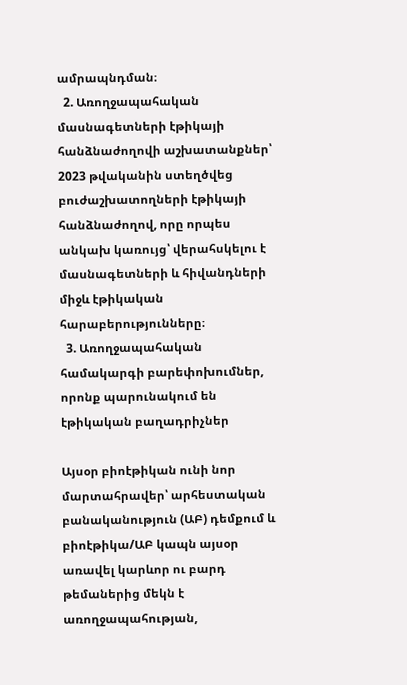ամրապնդման։
  2. Առողջապահական մասնագետների էթիկայի հանձնաժողովի աշխատանքներ՝ 2023 թվականին ստեղծվեց բուժաշխատողների էթիկայի հանձնաժողով, որը որպես անկախ կառույց՝ վերահսկելու է մասնագետների և հիվանդների միջև էթիկական հարաբերությունները։
  3. Առողջապահական համակարգի բարեփոխումներ, որոնք պարունակում են էթիկական բաղադրիչներ

Այսօր բիոէթիկան ունի նոր մարտահրավեր՝ արհեստական բանականություն (ԱԲ) դեմքում և բիոէթիկա/ԱԲ կապն այսօր առավել կարևոր ու բարդ թեմաներից մեկն է առողջապահության,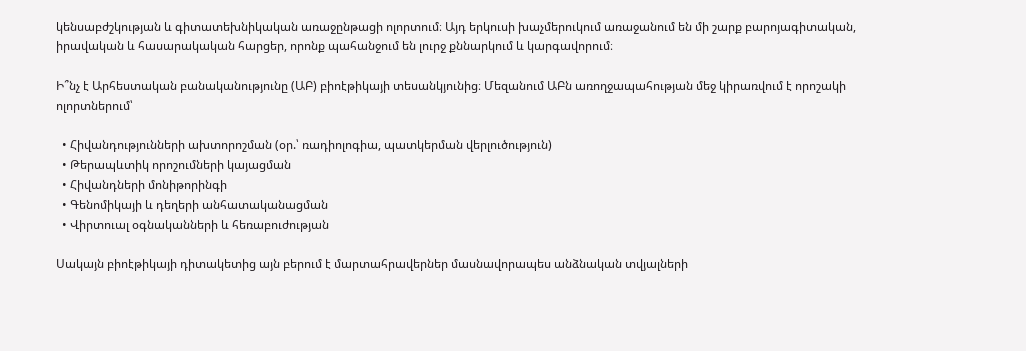կենսաբժշկության և գիտատեխնիկական առաջընթացի ոլորտում։ Այդ երկուսի խաչմերուկում առաջանում են մի շարք բարոյագիտական, իրավական և հասարակական հարցեր, որոնք պահանջում են լուրջ քննարկում և կարգավորում։

Ի՞նչ է Արհեստական բանականությունը (ԱԲ) բիոէթիկայի տեսանկյունից։ Մեզանում ԱԲն առողջապահության մեջ կիրառվում է որոշակի ոլորտներում՝

  • Հիվանդությունների ախտորոշման (օր.՝ ռադիոլոգիա, պատկերման վերլուծություն)
  • Թերապևտիկ որոշումների կայացման
  • Հիվանդների մոնիթորինգի
  • Գենոմիկայի և դեղերի անհատականացման
  • Վիրտուալ օգնականների և հեռաբուժության

Սակայն բիոէթիկայի դիտակետից այն բերում է մարտահրավերներ մասնավորապես անձնական տվյալների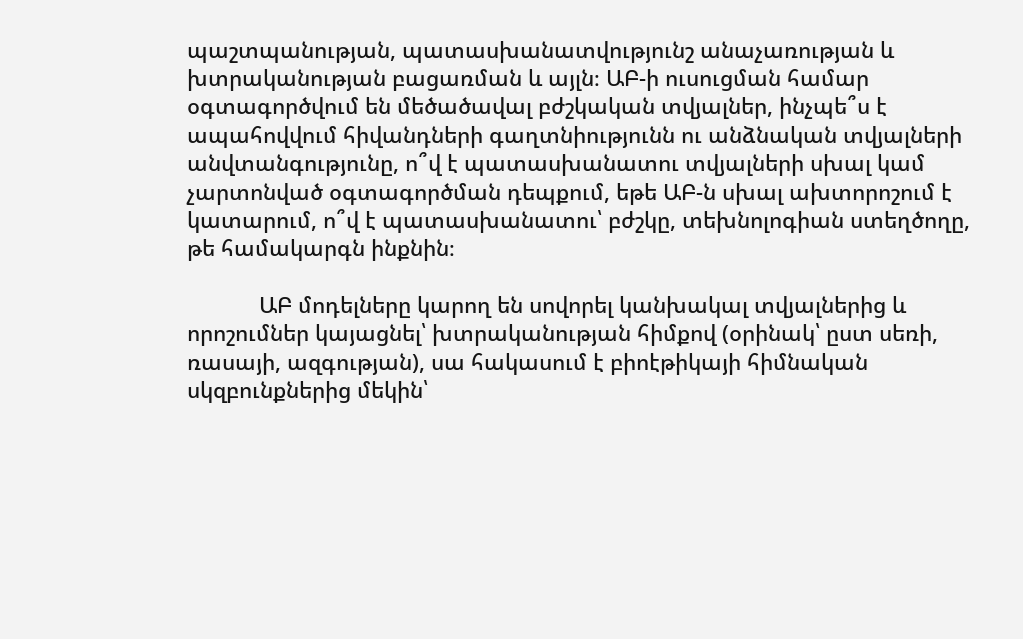պաշտպանության, պատասխանատվությունշ անաչառության և խտրականության բացառման և այլն։ ԱԲ-ի ուսուցման համար օգտագործվում են մեծածավալ բժշկական տվյալներ, ինչպե՞ս է ապահովվում հիվանդների գաղտնիությունն ու անձնական տվյալների անվտանգությունը, ո՞վ է պատասխանատու տվյալների սխալ կամ չարտոնված օգտագործման դեպքում, եթե ԱԲ-ն սխալ ախտորոշում է կատարում, ո՞վ է պատասխանատու՝ բժշկը, տեխնոլոգիան ստեղծողը, թե համակարգն ինքնին։

            ԱԲ մոդելները կարող են սովորել կանխակալ տվյալներից և որոշումներ կայացնել՝ խտրականության հիմքով (օրինակ՝ ըստ սեռի, ռասայի, ազգության), սա հակասում է բիոէթիկայի հիմնական սկզբունքներից մեկին՝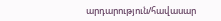արդարություն/հավասար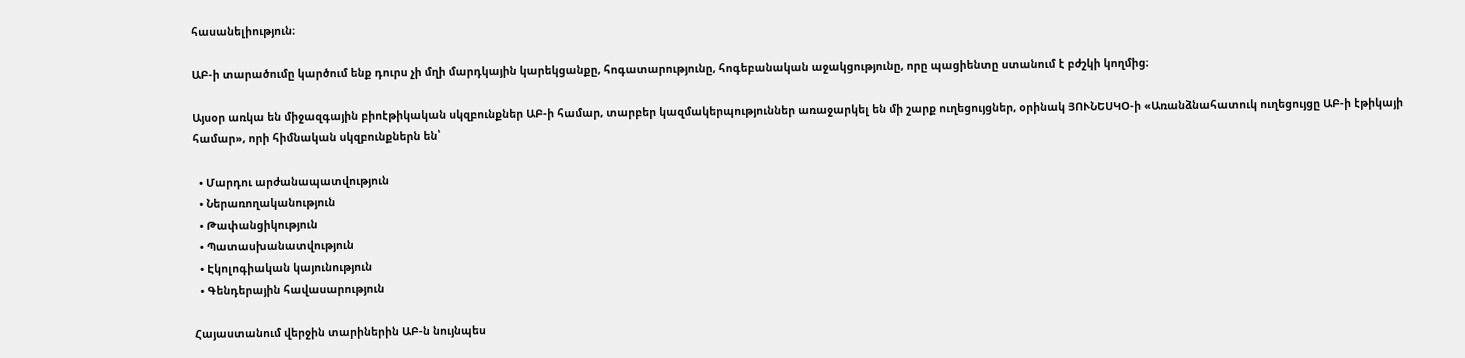հասանելիություն։

ԱԲ-ի տարածումը կարծում ենք դուրս չի մղի մարդկային կարեկցանքը, հոգատարությունը, հոգեբանական աջակցությունը, որը պացիենտը ստանում է բժշկի կողմից։

Այսօր առկա են միջազգային բիոէթիկական սկզբունքներ ԱԲ-ի համար, տարբեր կազմակերպություններ առաջարկել են մի շարք ուղեցույցներ, օրինակ ՅՈՒՆԵՍԿՕ-ի «Առանձնահատուկ ուղեցույցը ԱԲ-ի էթիկայի համար», որի հիմնական սկզբունքներն են՝

  • Մարդու արժանապատվություն
  • Ներառողականություն
  • Թափանցիկություն
  • Պատասխանատվություն
  • Էկոլոգիական կայունություն
  • Գենդերային հավասարություն

Հայաստանում վերջին տարիներին ԱԲ-ն նույնպես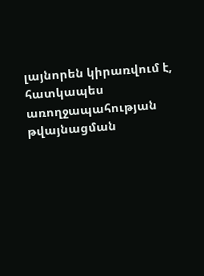լայնորեն կիրառվում է, հատկապես առողջապահության թվայնացման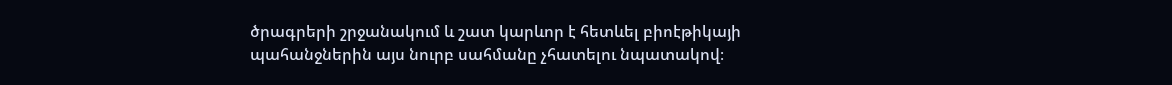ծրագրերի շրջանակում և շատ կարևոր է հետևել բիոէթիկայի պահանջներին այս նուրբ սահմանը չհատելու նպատակով։